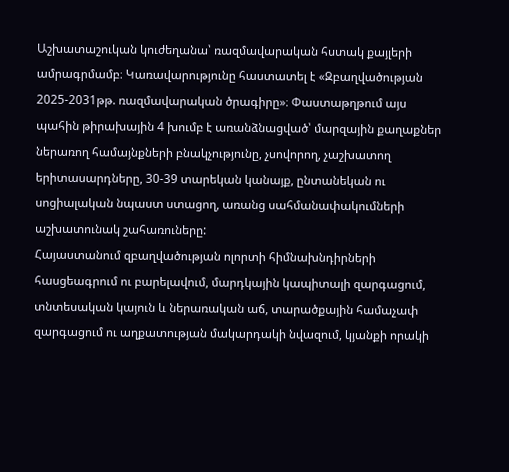Աշխատաշուկան կուժեղանա՝ ռազմավարական հստակ քայլերի ամրագրմամբ։ Կառավարությունը հաստատել է «Զբաղվածության 2025-2031թթ. ռազմավարական ծրագիրը»։ Փաստաթղթում այս պահին թիրախային 4 խումբ է առանձնացված՝ մարզային քաղաքներ ներառող համայնքների բնակչությունը, չսովորող, չաշխատող երիտասարդները, 30-39 տարեկան կանայք, ընտանեկան ու սոցիալական նպաստ ստացող, առանց սահմանափակումների աշխատունակ շահառուները:
Հայաստանում զբաղվածության ոլորտի հիմնախնդիրների հասցեագրում ու բարելավում, մարդկային կապիտալի զարգացում, տնտեսական կայուն և ներառական աճ, տարածքային համաչափ զարգացում ու աղքատության մակարդակի նվազում, կյանքի որակի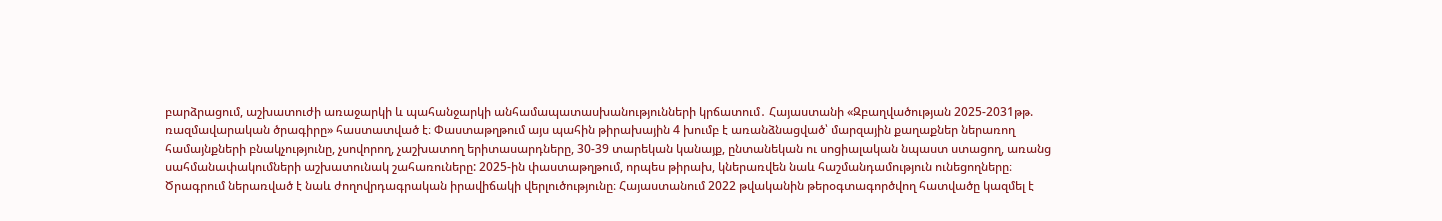բարձրացում, աշխատուժի առաջարկի և պահանջարկի անհամապատասխանությունների կրճատում․ Հայաստանի «Զբաղվածության 2025-2031թթ. ռազմավարական ծրագիրը» հաստատված է։ Փաստաթղթում այս պահին թիրախային 4 խումբ է առանձնացված՝ մարզային քաղաքներ ներառող համայնքների բնակչությունը, չսովորող, չաշխատող երիտասարդները, 30-39 տարեկան կանայք, ընտանեկան ու սոցիալական նպաստ ստացող, առանց սահմանափակումների աշխատունակ շահառուները: 2025-ին փաստաթղթում, որպես թիրախ, կներառվեն նաև հաշմանդամություն ունեցողները։
Ծրագրում ներառված է նաև ժողովրդագրական իրավիճակի վերլուծությունը։ Հայաստանում 2022 թվականին թերօգտագործվող հատվածը կազմել է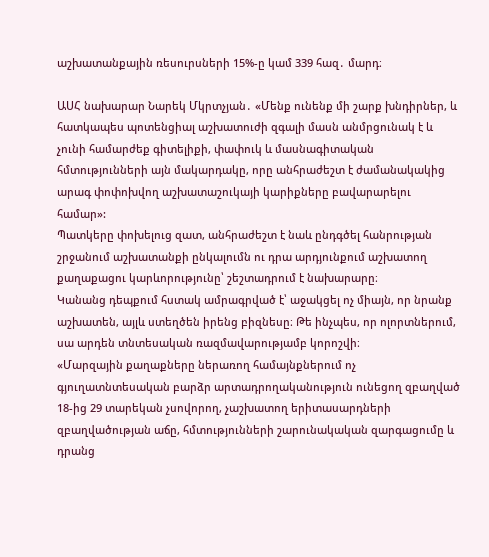աշխատանքային ռեսուրսների 15%-ը կամ 339 հազ․ մարդ։

ԱՍՀ նախարար Նարեկ Մկրտչյան․ «Մենք ունենք մի շարք խնդիրներ, և հատկապես պոտենցիալ աշխատուժի զգալի մասն անմրցունակ է և չունի համարժեք գիտելիքի, փափուկ և մասնագիտական հմտությունների այն մակարդակը, որը անհրաժեշտ է ժամանակակից արագ փոփոխվող աշխատաշուկայի կարիքները բավարարելու համար»:
Պատկերը փոխելուց զատ, անհրաժեշտ է նաև ընդգծել հանրության շրջանում աշխատանքի ընկալումն ու դրա արդյունքում աշխատող քաղաքացու կարևորությունը՝ շեշտադրում է նախարարը։
Կանանց դեպքում հստակ ամրագրված է՝ աջակցել ոչ միայն, որ նրանք աշխատեն, այլև ստեղծեն իրենց բիզնեսը։ Թե ինչպես, որ ոլորտներում, սա արդեն տնտեսական ռազմավարությամբ կորոշվի։
«Մարզային քաղաքները ներառող համայնքներում ոչ գյուղատնտեսական բարձր արտադրողականություն ունեցող զբաղված 18-ից 29 տարեկան չսովորող, չաշխատող երիտասարդների զբաղվածության աճը, հմտությունների շարունակական զարգացումը և դրանց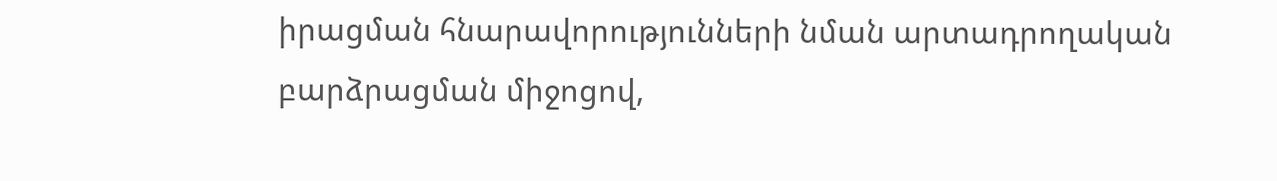իրացման հնարավորությունների նման արտադրողական բարձրացման միջոցով,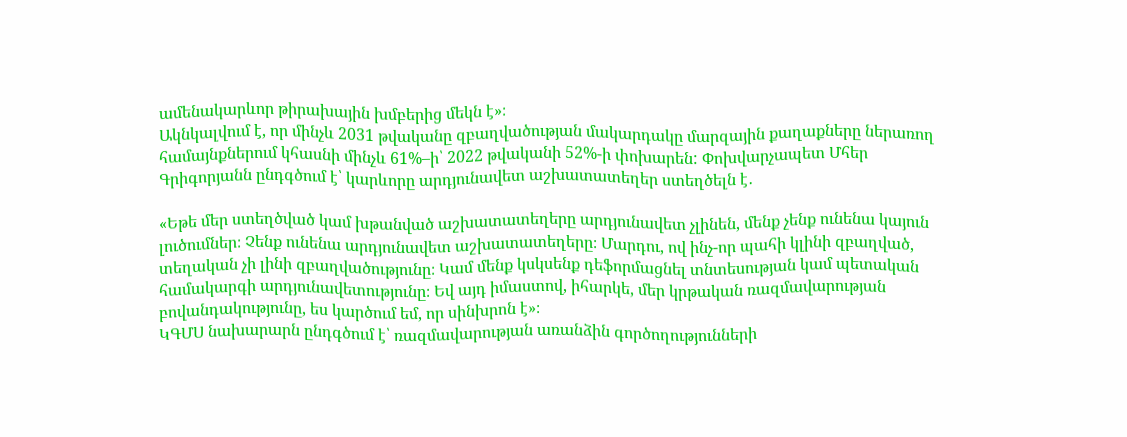ամենակարևոր թիրախային խմբերից մեկն է»։
Ակնկալվում է, որ մինչև 2031 թվականը զբաղվածության մակարդակը մարզային քաղաքները ներառող համայնքներում կհասնի մինչև 61%–ի՝ 2022 թվականի 52%-ի փոխարեն: Փոխվարչապետ Մհեր Գրիգորյանն ընդգծում է՝ կարևորը արդյունավետ աշխատատեղեր ստեղծելն է․

«Եթե մեր ստեղծված կամ խթանված աշխատատեղերը արդյունավետ չլինեն, մենք չենք ունենա կայուն լուծումներ։ Չենք ունենա արդյունավետ աշխատատեղերը։ Մարդու, ով ինչ-որ պահի կլինի զբաղված, տեղական չի լինի զբաղվածությունը։ Կամ մենք կսկսենք դեֆորմացնել տնտեսության կամ պետական համակարգի արդյունավետությունը։ Եվ այդ իմաստով, իհարկե, մեր կրթական ռազմավարության բովանդակությունը, ես կարծում եմ, որ սինխրոն է»։
ԿԳՄՍ նախարարն ընդգծում է՝ ռազմավարության առանձին գործողությունների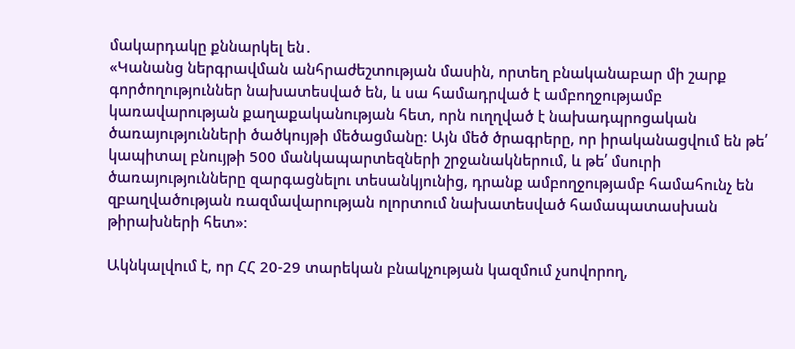մակարդակը քննարկել են․
«Կանանց ներգրավման անհրաժեշտության մասին, որտեղ բնականաբար մի շարք գործողություններ նախատեսված են, և սա համադրված է ամբողջությամբ կառավարության քաղաքականության հետ, որն ուղղված է նախադպրոցական ծառայությունների ծածկույթի մեծացմանը։ Այն մեծ ծրագրերը, որ իրականացվում են թե՛ կապիտալ բնույթի 500 մանկապարտեզների շրջանակներում, և թե՛ մսուրի ծառայությունները զարգացնելու տեսանկյունից, դրանք ամբողջությամբ համահունչ են զբաղվածության ռազմավարության ոլորտում նախատեսված համապատասխան թիրախների հետ»։

Ակնկալվում է, որ ՀՀ 20-29 տարեկան բնակչության կազմում չսովորող,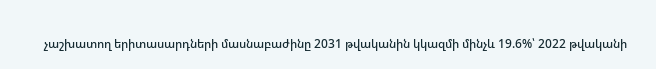չաշխատող երիտասարդների մասնաբաժինը 2031 թվականին կկազմի մինչև 19.6%՝ 2022 թվականի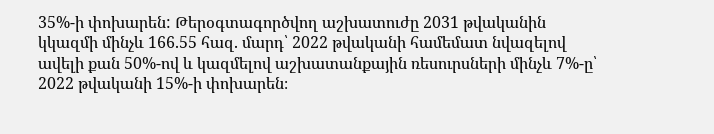35%-ի փոխարեն: Թերօգտագործվող աշխատուժը 2031 թվականին կկազմի մինչև 166.55 հազ. մարդ՝ 2022 թվականի համեմատ նվազելով ավելի քան 50%-ով և կազմելով աշխատանքային ռեսուրսների մինչև 7%-ը՝ 2022 թվականի 15%-ի փոխարեն։